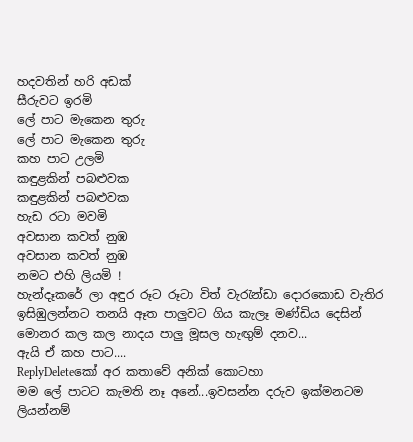හදවතින් හරි අඩක්
සීරුවට ඉරමි
ලේ පාට මැකෙන තුරු
ලේ පාට මැකෙන තුරු
කහ පාට උලමි
කඳුළකින් පබළුවක
කඳුළකින් පබළුවක
හැඩ රටා මවමි
අවසාන කවත් නුඹ
අවසාන කවත් නුඹ
නමට එහි ලියමි !
හැන්දෑකරේ ලා අඳුර රූට රූටා විත් වැරැන්ඩා දොරකොඩ වැතිර ඉසිඹුලන්නට තනයි ඈත පාලුවට ගිය කැලෑ මණ්ඩිය දෙසින් මොනර කල කල නාදය පාලු මූසල හැඟුම් දනව...
ඇයි ඒ කහ පාට....
ReplyDeleteකෝ අර කතාවේ අනික් කොටහා
මම ලේ පාටට කැමති නෑ අනේ...ඉවසන්න දරුව ඉක්මනටම ලියන්නම්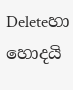Deleteහා හොදයි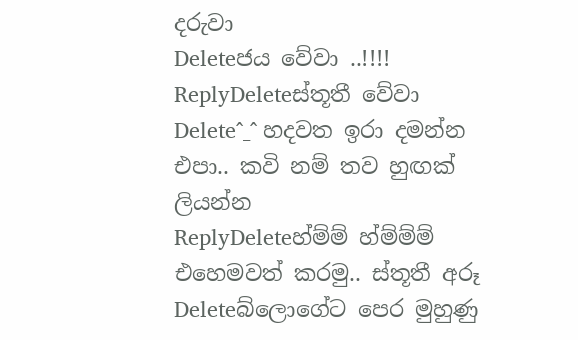දරුවා
Deleteජය වේවා ..!!!!
ReplyDeleteස්තූතී වේවා
Delete^_^ හදවත ඉරා දමන්න එපා.. කවි නම් තව හුඟක් ලියන්න
ReplyDeleteහ්ම්ම් හ්ම්ම්ම් එහෙමවත් කරමු.. ස්තූතී අරූ
Deleteබ්ලොගේට පෙර මුහුණු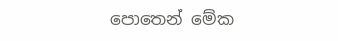පොතෙන් මේක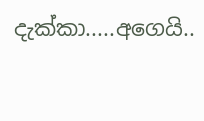දැක්කා.....අගෙයි..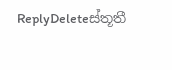ReplyDeleteස්තූතී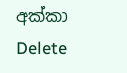අක්කා
Delete